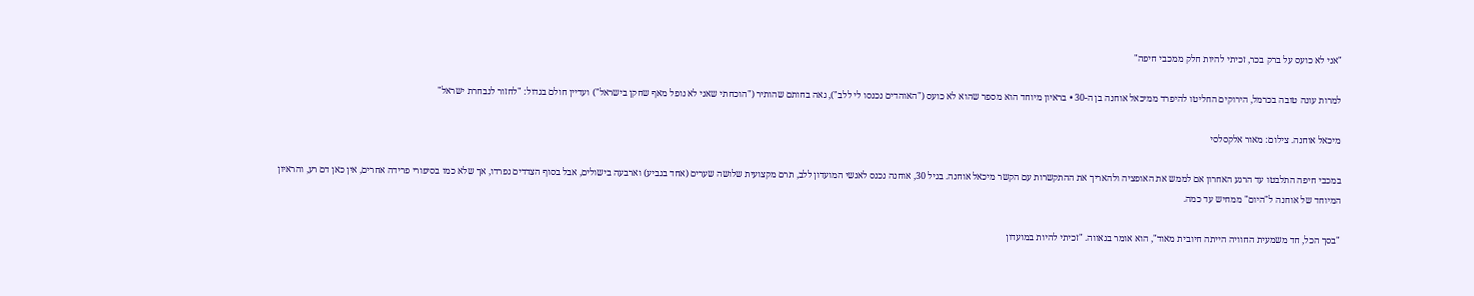"אני לא כועס על ברק בכר, זכיתי להיות חלק ממכבי חיפה"

למרות עונה טובה בכרמל, הירוקים החליטו להיפרד ממיכאל אוחנה בן ה-30 • בראיון מיוחד הוא מספר שהוא לא כועס ("האוהדים נכנסו לי ללב"), גאה בחותם שהותיר ("הוכחתי שאני לא נופל מאף שחקן בישראל") ועדיין חולם בגדול: "לחזור לנבחרת ישראל"

מיכאל אוחנה. צילום: מאור אלקסלסי

במכבי חיפה התלבטו עד הרגע האחרון אם לממש את האופציה ולהאריך את ההתקשרות עם הקשר מיכאל אוחנה. בגיל 30, אוחנה נכנס לאנשי המועדון ללב, תרם מקצועית שלושה שערים (אחד בגביע) וארבעה בישולים, אבל בסוף הצדדים נפרדו, אך שלא כמו בסיפורי פרידה אחרים, אין כאן דם רע, והראיון המיוחד של אוחנה ל"היום" ממחיש עד כמה.

"בסך הכל, חד משמעית החוויה הייתה חיובית מאוד", הוא אומר בגאווה. "זכיתי להיות במועדון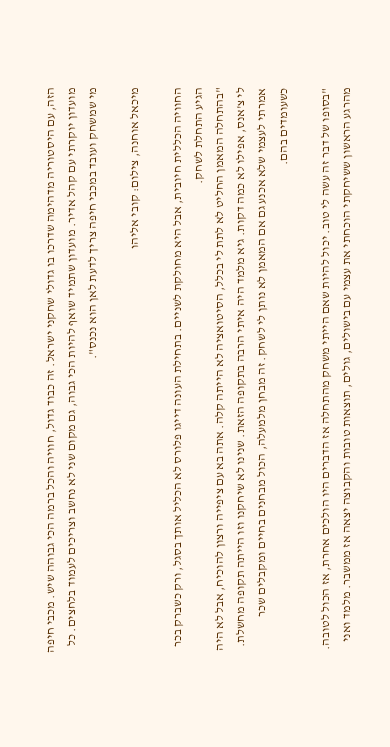הזה, עם היסטוריה מדהימה שדרכו בו גדולי שחקני ישראל. זה כבוד גדול, חוויה והכל ברמה הכי גבוהה שיש. מכבי חיפה מועדון יוקרתי עם קהל אדיר. מועדון שתמיד שואף להיות הכי גבוה, גם מקום שני לא נחשב וצריכים לעמוד בלחצים. כל מי שמשחק ועובד במכבי חיפה צריך לדעת לאן הוא נכנס".

מיכאל אוחנה, צילום: קובי אליהו

החוויה הכללית חיובית, אבל היא מחולקת לשניים. בתחילת העונה דייגו פלורס לא הכליל אותך בסגל, ורק כשברק בכר הגיע התחלת לשחק.
"בהתחלה המאמן החליט לא לתת לי בכלל, הסיטואציה לא הייתה קלה. אתה בא עם ציפייה ורצון להוכיח, אבל לא היה לי צ'אנס, אפילו לא כמה דקות. גיא מלמד היה איתי הרבה בתקופה הזאת. שנינו לא שיחקנו וזו הייתה תקופה מחשלת. אמרתי לעצמי שלא אכנע גם אם המאמן לא נותן לי לשחק. זה מבחן מלמעלה, הכול מבחנים בחיים ומקבלים שכר כשעומדים בהם.

"בסופו של דבר זה עשה לי טוב. יכול להיות שאם הייתי משחק מהתחלה אז הדברים היו הולכים אחרת, אז הכול לטובה. מהרגע הראשון ששיחקתי הוכחתי את עצמי עם בישולים, גולים, תוצאות טובות והקבוצה יצאה אז ממשבר. מלמד ואני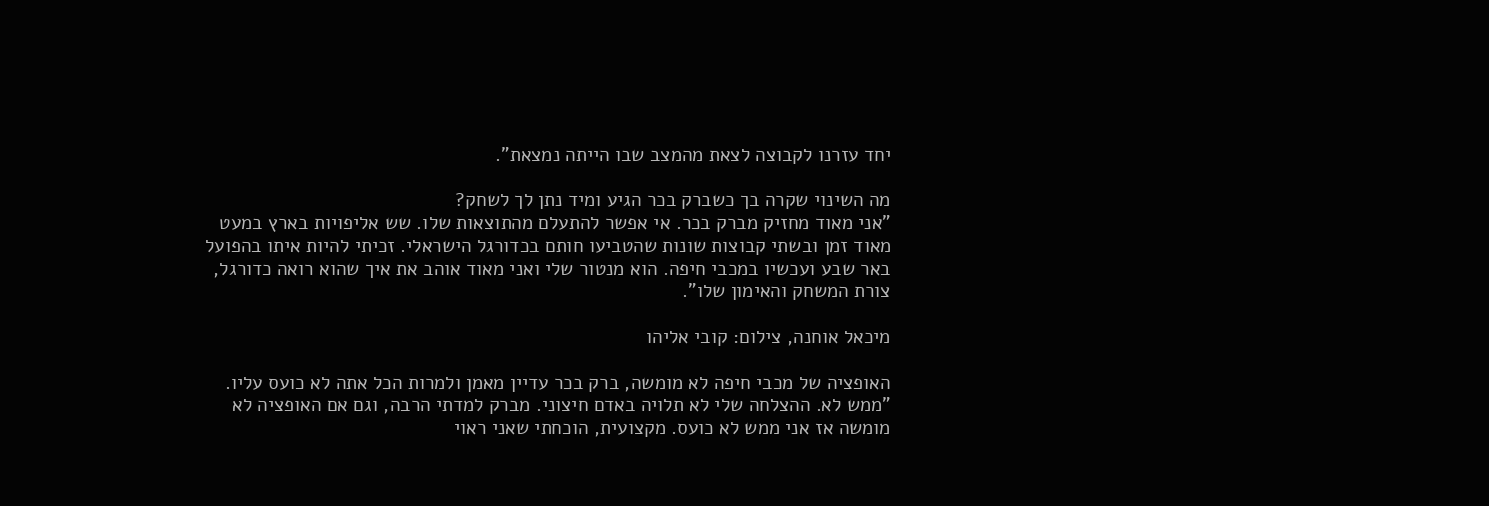יחד עזרנו לקבוצה לצאת מהמצב שבו הייתה נמצאת".

מה השינוי שקרה בך כשברק בכר הגיע ומיד נתן לך לשחק?
"אני מאוד מחזיק מברק בכר. אי אפשר להתעלם מהתוצאות שלו. שש אליפויות בארץ במעט מאוד זמן ובשתי קבוצות שונות שהטביעו חותם בכדורגל הישראלי. זכיתי להיות איתו בהפועל באר שבע ועכשיו במכבי חיפה. הוא מנטור שלי ואני מאוד אוהב את איך שהוא רואה כדורגל, צורת המשחק והאימון שלו".

מיכאל אוחנה, צילום: קובי אליהו

האופציה של מכבי חיפה לא מומשה, ברק בכר עדיין מאמן ולמרות הכל אתה לא כועס עליו.
"ממש לא. ההצלחה שלי לא תלויה באדם חיצוני. מברק למדתי הרבה, וגם אם האופציה לא מומשה אז אני ממש לא כועס. מקצועית, הוכחתי שאני ראוי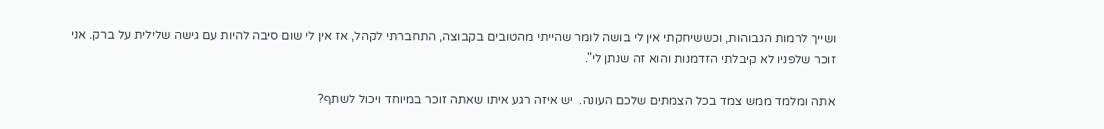ושייך לרמות הגבוהות, וכששיחקתי אין לי בושה לומר שהייתי מהטובים בקבוצה, התחברתי לקהל, אז אין לי שום סיבה להיות עם גישה שלילית על ברק. אני זוכר שלפניו לא קיבלתי הזדמנות והוא זה שנתן לי".

אתה ומלמד ממש צמד בכל הצמתים שלכם העונה.  יש איזה רגע איתו שאתה זוכר במיוחד ויכול לשתף?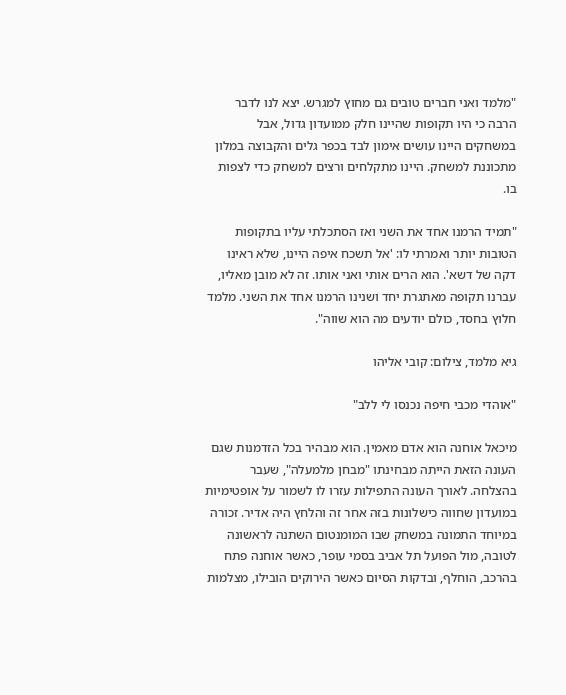"מלמד ואני חברים טובים גם מחוץ למגרש. יצא לנו לדבר הרבה כי היו תקופות שהיינו חלק ממועדון גדול, אבל במשחקים היינו עושים אימון לבד בכפר גלים והקבוצה במלון מתכוננת למשחק. היינו מתקלחים ורצים למשחק כדי לצפות בו.

"תמיד הרמנו אחד את השני ואז הסתכלתי עליו בתקופות הטובות יותר ואמרתי לו: 'אל תשכח איפה היינו, שלא ראינו דקה של דשא'. הוא הרים אותי ואני אותו. זה לא מובן מאליו, עברנו תקופה מאתגרת יחד ושנינו הרמנו אחד את השני. מלמד חלוץ בחסד, כולם יודעים מה הוא שווה".

גיא מלמד, צילום: קובי אליהו

"אוהדי מכבי חיפה נכנסו לי ללב"

מיכאל אוחנה הוא אדם מאמין. הוא מבהיר בכל הזדמנות שגם העונה הזאת הייתה מבחינתו "מבחן מלמעלה", שעבר בהצלחה. לאורך העונה התפילות עזרו לו לשמור על אופטימיות במועדון שחווה כישלונות בזה אחר זה והלחץ היה אדיר. זכורה במיוחד התמונה במשחק שבו המומנטום השתנה לראשונה לטובה, מול הפועל תל אביב בסמי עופר, כאשר אוחנה פתח בהרכב, הוחלף, ובדקות הסיום כאשר הירוקים הובילו, מצלמות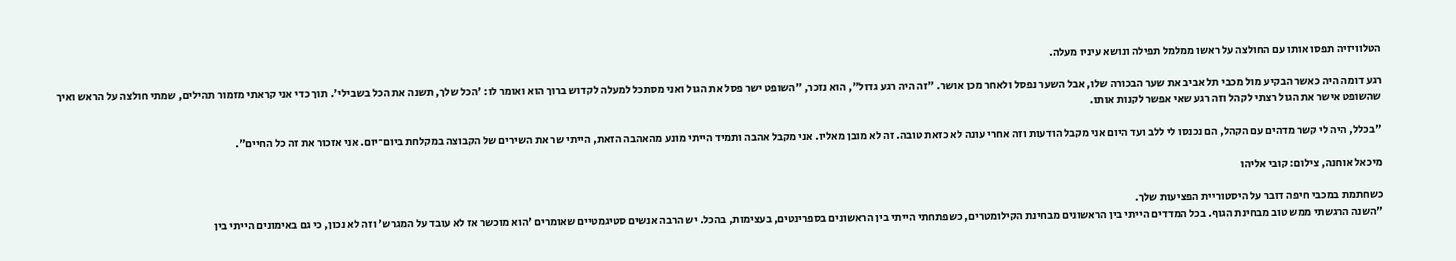הטלוויזיה תפסו אותו עם החולצה על ראשו ממלמל תפילה ונושא עיניו מעלה.

רגע דומה היה כאשר הבקיע מול מכבי תל אביב את שער הבכורה שלו, אבל השער נפסל ולאחר מכן אושר. "זה היה רגע גדול", הוא נזכר, "השופט ישר פסל את הגול ואני מסתכל למעלה לקדוש ברוך הוא ואומר לו: 'הכל שלך, תשנה את הכל בשבילי'. תוך כדי אני קראתי מזמור תהילים, שמתי חולצה על הראש ואיך שהשופט אישר את הגול רצתי לקהל וזה רגע שאי אפשר לקנות אותו.

"בכלל, היה לי קשר מדהים עם הקהל, הם נכנסו לי ללב ועד היום אני מקבל הודעות וזה אחרי עונה לא כזאת טובה. זה לא מובן מאליו. אני מקבל אהבה ותמיד הייתי מונע מהאהבה הזאת, הייתי שר את השירים של הקבוצה במקלחת ביום־יום. אני אזכור את זה כל החיים".

מיכאל אוחנה, צילום: קובי אליהו

כשחתמת במכבי חיפה דובר על היסטוריית הפציעות שלך.
"השנה הרגשתי ממש טוב מבחינת הגוף. בכל המדדים הייתי בין הראשונים מבחינת הקילומטרים, כשפתחתי הייתי בין הראשונים בספרינטים, בעצימות, בהכל. יש הרבה אנשים סטיגמטיים שאומרים 'הוא מוכשר אז לא עובד על המגרש' וזה לא נכון, כי גם באימונים הייתי בין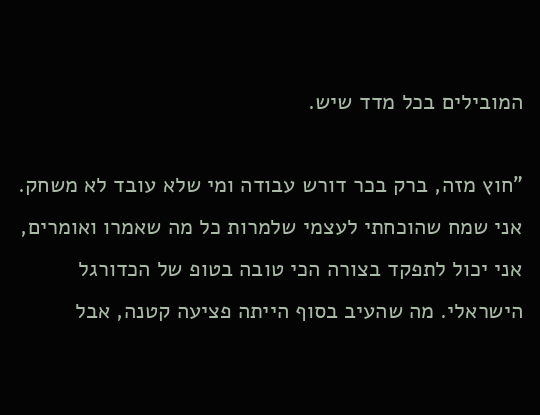המובילים בכל מדד שיש.

"חוץ מזה, ברק בכר דורש עבודה ומי שלא עובד לא משחק. אני שמח שהוכחתי לעצמי שלמרות כל מה שאמרו ואומרים, אני יכול לתפקד בצורה הכי טובה בטופ של הכדורגל הישראלי. מה שהעיב בסוף הייתה פציעה קטנה, אבל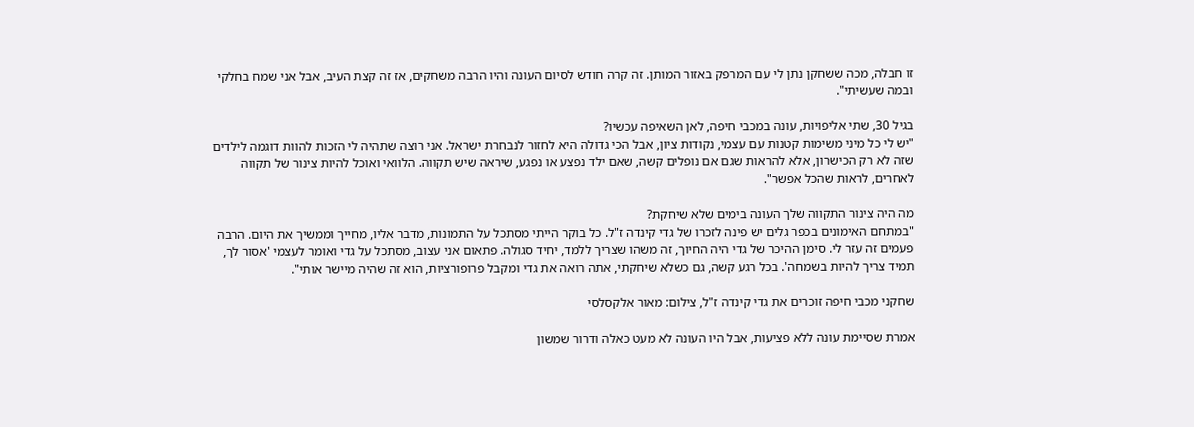זו חבלה, מכה ששחקן נתן לי עם המרפק באזור המותן. זה קרה חודש לסיום העונה והיו הרבה משחקים, אז זה קצת העיב, אבל אני שמח בחלקי ובמה שעשיתי".

בגיל 30, שתי אליפויות, עונה במכבי חיפה, לאן השאיפה עכשיו?
"יש לי כל מיני משימות קטנות עם עצמי, נקודות ציון, אבל הכי גדולה היא לחזור לנבחרת ישראל. אני רוצה שתהיה לי הזכות להוות דוגמה לילדים שזה לא רק הכישרון, אלא להראות שגם אם נופלים קשה, שאם ילד נפצע או נפגע, שיראה שיש תקווה. הלוואי ואוכל להיות צינור של תקווה לאחרים, לראות שהכל אפשר".

מה היה צינור התקווה שלך העונה בימים שלא שיחקת?
"במתחם האימונים בכפר גלים יש פינה לזכרו של גדי קינדה ז"ל. כל בוקר הייתי מסתכל על התמונות, מדבר אליו, מחייך וממשיך את היום. הרבה פעמים זה עזר לי. סימן ההיכר של גדי היה החיוך, זה משהו שצריך ללמד, יחיד סגולה. פתאום אני עצוב, מסתכל על גדי ואומר לעצמי 'אסור לך, תמיד צריך להיות בשמחה'. בכל רגע קשה, גם כשלא שיחקתי, אתה רואה את גדי ומקבל פרופורציות, הוא זה שהיה מיישר אותי".

שחקני מכבי חיפה זוכרים את גדי קינדה ז"ל, צילום: מאור אלקסלסי

אמרת שסיימת עונה ללא פציעות, אבל היו העונה לא מעט כאלה ודרור שמשון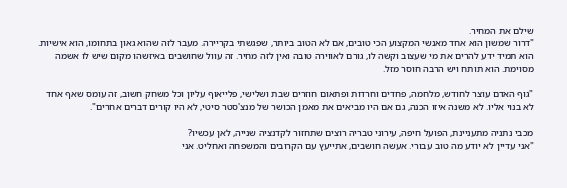שילם את המחיר.
"דרור שמשון הוא אחד מאנשי המקצוע הכי טובים, אם לא הטוב ביותר, שפגשתי בקריירה. מעבר לזה שהוא גאון בתחומו, הוא אישיות. הוא תמיד ידע להרים את מי שעצוב וקשה לו, גורם לאווירה טובה ואין לזה מחיר. זה עוול שחושבים באיזשהו מקום שיש לו אשמה מסוימת. הוא תותח ויש הרבה חוסר מזל.

"גוף האדם עוצר לחודש, מלחמה, פחדים וחרדות ופתאום חוזרים שבת ושלישי, פלייאוף עליון וכל משחק חשוב, זה עומס שאף אחד לא בנוי אליו. לא משנה איזו הכנה, גם אם היו מביאים את מאמן הכושר של מנצ'סטר סיטי, לא היו קורים דברים אחרים".

מכבי נתניה מתעניינת, הפועל חיפה, עירוני טבריה רוצים שתחזור לקדנציה שנייה, לאן עכשיו?
"אני עדיין לא יודע מה טוב עבורי. אעשה חושבים, אתייעץ עם הקרובים והמשפחה ואחליט. אני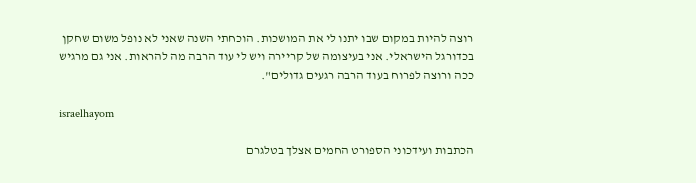רוצה להיות במקום שבו יתנו לי את המושכות. הוכחתי השנה שאני לא נופל משום שחקן בכדורגל הישראלי. אני בעיצומה של קריירה ויש לי עוד הרבה מה להראות. אני גם מרגיש ככה ורוצה לפרוח בעוד הרבה רגעים גדולים".

israelhayom

הכתבות ועידכוני הספורט החמים אצלך בטלגרם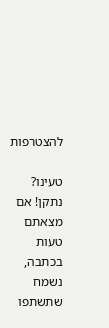להצטרפות

טעינו? נתקן! אם מצאתם טעות בכתבה, נשמח שתשתפו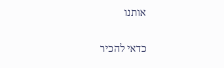אותנו

כדאי להכיר